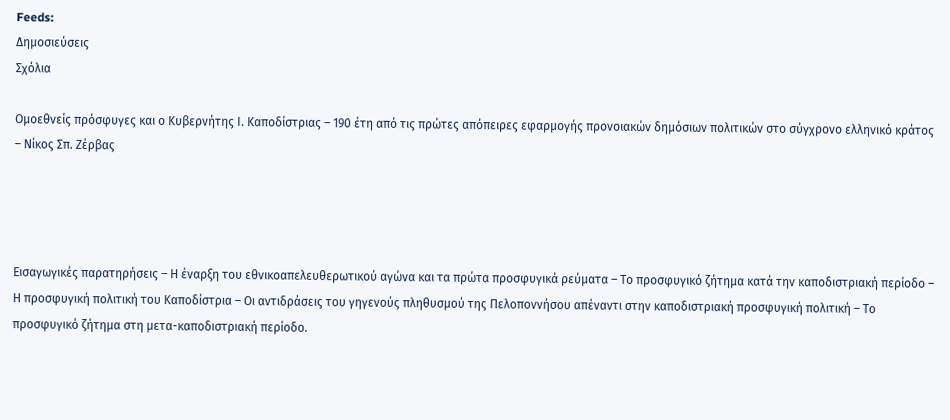Feeds:
Δημοσιεύσεις
Σχόλια

Ομοεθνείς πρόσφυγες και ο Κυβερνήτης Ι. Καποδίστριας – 190 έτη από τις πρώτες απόπειρες εφαρμογής προνοιακών δημόσιων πολιτικών στο σύγχρονο ελληνικό κράτος – Νίκος Σπ. Ζέρβας




Εισαγωγικές παρατηρήσεις – Η έναρξη του εθνικοαπελευθερωτικού αγώνα και τα πρώτα προσφυγικά ρεύματα – Το προσφυγικό ζήτημα κατά την καποδιστριακή περίοδο – Η προσφυγική πολιτική του Καποδίστρια – Οι αντιδράσεις του γηγενούς πληθυσμού της Πελοποννήσου απέναντι στην καποδιστριακή προσφυγική πολιτική – Το προσφυγικό ζήτημα στη μετα-καποδιστριακή περίοδο.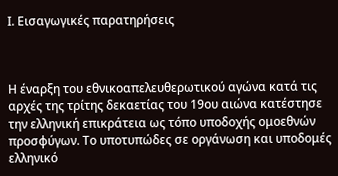Ι. Εισαγωγικές παρατηρήσεις



Η έναρξη του εθνικοαπελευθερωτικού αγώνα κατά τις αρχές της τρίτης δεκαετίας του 19ου αιώνα κατέστησε την ελληνική επικράτεια ως τόπο υποδοχής ομοεθνών προσφύγων. Το υποτυπώδες σε οργάνωση και υποδομές ελληνικό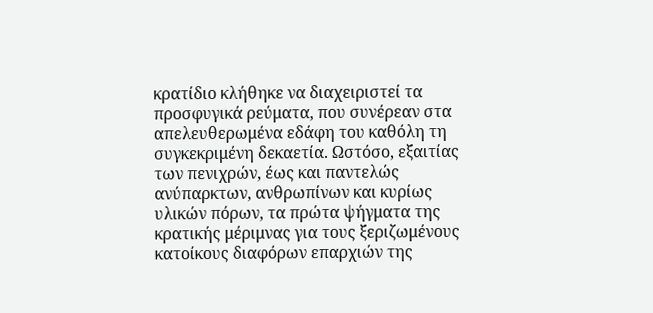κρατίδιο κλήθηκε να διαχειριστεί τα προσφυγικά ρεύματα, που συνέρεαν στα απελευθερωμένα εδάφη του καθόλη τη συγκεκριμένη δεκαετία. Ωστόσο, εξαιτίας των πενιχρών, έως και παντελώς ανύπαρκτων, ανθρωπίνων και κυρίως υλικών πόρων, τα πρώτα ψήγματα της κρατικής μέριμνας για τους ξεριζωμένους κατοίκους διαφόρων επαρχιών της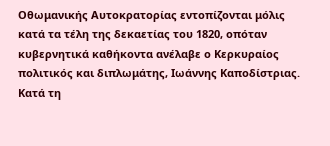Οθωμανικής Αυτοκρατορίας εντοπίζονται μόλις κατά τα τέλη της δεκαετίας του 1820, οπόταν κυβερνητικά καθήκοντα ανέλαβε ο Κερκυραίος πολιτικός και διπλωμάτης, Ιωάννης Καποδίστριας. Κατά τη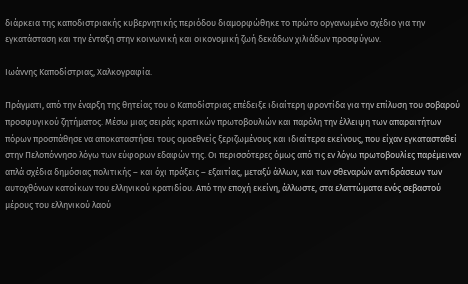διάρκεια της καποδιστριακής κυβερνητικής περιόδου διαμορφώθηκε το πρώτο οργανωμένο σχέδιο για την εγκατάσταση και την ένταξη στην κοινωνική και οικονομική ζωή δεκάδων χιλιάδων προσφύγων.

Ιωάννης Καποδίστριας, Χαλκογραφία.

Πράγματι, από την έναρξη της θητείας του ο Καποδίστριας επέδειξε ιδιαίτερη φροντίδα για την επίλυση του σοβαρού προσφυγικού ζητήματος. Μέσω μιας σειράς κρατικών πρωτοβουλιών και παρόλη την έλλειψη των απαραιτήτων πόρων προσπάθησε να αποκαταστήσει τους ομοεθνείς ξεριζωμένους και ιδιαίτερα εκείνους, που είχαν εγκατασταθεί στην Πελοπόννησο λόγω των εύφορων εδαφών της. Οι περισσότερες όμως από τις εν λόγω πρωτοβουλίες παρέμειναν απλά σχέδια δημόσιας πολιτικής – και όχι πράξεις – εξαιτίας, μεταξύ άλλων, και των σθεναρών αντιδράσεων των αυτοχθόνων κατοίκων του ελληνικού κρατιδίου. Από την εποχή εκείνη, άλλωστε, στα ελαττώματα ενός σεβαστού μέρους του ελληνικού λαού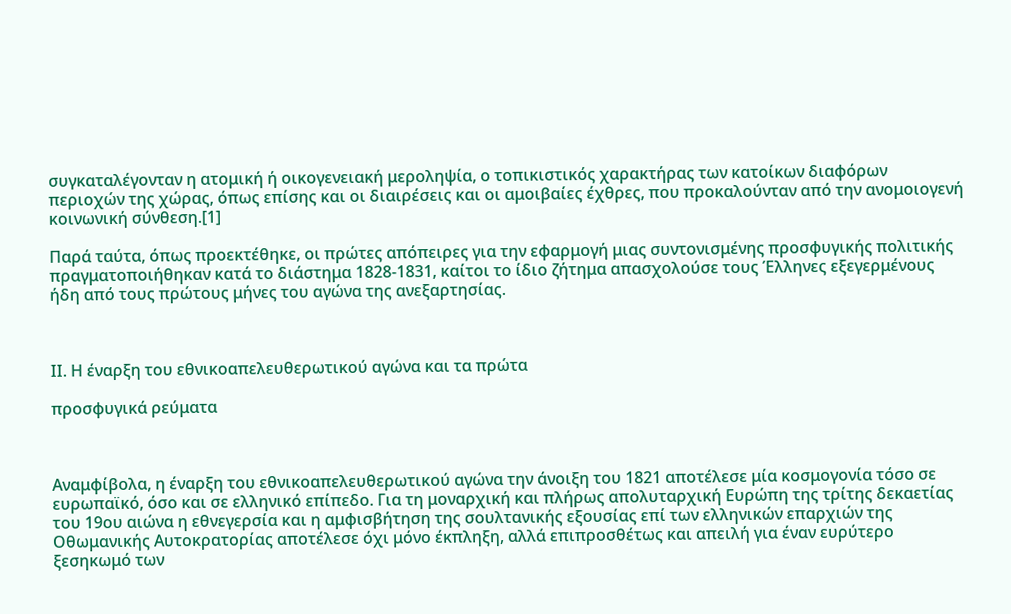συγκαταλέγονταν η ατομική ή οικογενειακή μεροληψία, ο τοπικιστικός χαρακτήρας των κατοίκων διαφόρων περιοχών της χώρας, όπως επίσης και οι διαιρέσεις και οι αμοιβαίες έχθρες, που προκαλούνταν από την ανομοιογενή κοινωνική σύνθεση.[1]

Παρά ταύτα, όπως προεκτέθηκε, οι πρώτες απόπειρες για την εφαρμογή μιας συντονισμένης προσφυγικής πολιτικής πραγματοποιήθηκαν κατά το διάστημα 1828-1831, καίτοι το ίδιο ζήτημα απασχολούσε τους Έλληνες εξεγερμένους ήδη από τους πρώτους μήνες του αγώνα της ανεξαρτησίας.



ΙΙ. Η έναρξη του εθνικοαπελευθερωτικού αγώνα και τα πρώτα

προσφυγικά ρεύματα



Αναμφίβολα, η έναρξη του εθνικοαπελευθερωτικού αγώνα την άνοιξη του 1821 αποτέλεσε μία κοσμογονία τόσο σε ευρωπαϊκό, όσο και σε ελληνικό επίπεδο. Για τη μοναρχική και πλήρως απολυταρχική Ευρώπη της τρίτης δεκαετίας του 19ου αιώνα η εθνεγερσία και η αμφισβήτηση της σουλτανικής εξουσίας επί των ελληνικών επαρχιών της Οθωμανικής Αυτοκρατορίας αποτέλεσε όχι μόνο έκπληξη, αλλά επιπροσθέτως και απειλή για έναν ευρύτερο ξεσηκωμό των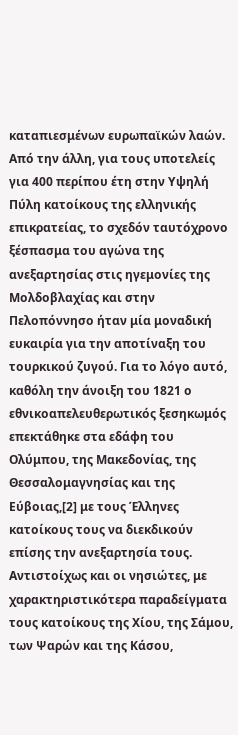καταπιεσμένων ευρωπαϊκών λαών. Από την άλλη, για τους υποτελείς για 400 περίπου έτη στην Υψηλή Πύλη κατοίκους της ελληνικής επικρατείας, το σχεδόν ταυτόχρονο ξέσπασμα του αγώνα της ανεξαρτησίας στις ηγεμονίες της Μολδοβλαχίας και στην Πελοπόννησο ήταν μία μοναδική ευκαιρία για την αποτίναξη του τουρκικού ζυγού. Για το λόγο αυτό, καθόλη την άνοιξη του 1821 ο εθνικοαπελευθερωτικός ξεσηκωμός επεκτάθηκε στα εδάφη του Ολύμπου, της Μακεδονίας, της Θεσσαλομαγνησίας και της Εύβοιας,[2] με τους Έλληνες κατοίκους τους να διεκδικούν επίσης την ανεξαρτησία τους. Αντιστοίχως και οι νησιώτες, με χαρακτηριστικότερα παραδείγματα τους κατοίκους της Χίου, της Σάμου, των Ψαρών και της Κάσου,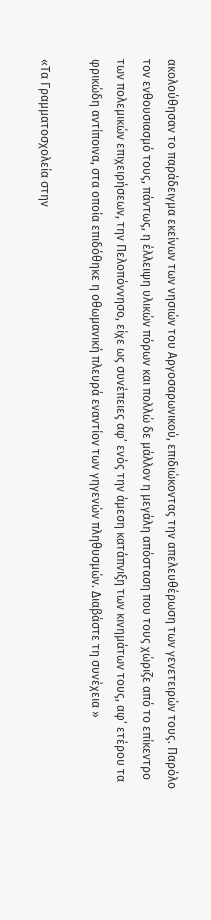ακολούθησαν το παράδειγμα εκείνων των νησιών του Αργοσαρωνικού, επιδιώκοντας την απελευθέρωση των γενετειρών τους. Παρόλο τον ενθουσιασμό τους, πάντως, η έλλειψη υλικών πόρων και πολλώ δε μάλλον η μεγάλη απόσταση που τους χώριζε από το επίκεντρο των πολεμικών επιχειρήσεων, την Πελοπόννησο, είχε ως συνέπειες αφ’ ενός την άμεση κατάπνιξη των κινημάτων τους, αφ’ ετέρου τα φρικώδη αντίποινα, στα οποία επιδόθηκε η οθωμανική πλευρά εναντίον των γηγενών πληθυσμών. Διαβάστε τη συνέχεια »

«Τα Γραμματοσχολεία στην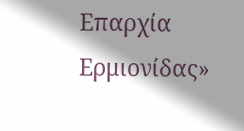Επαρχία Ερμιονίδας»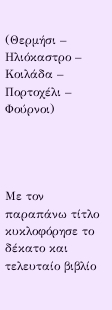(Θερμήσι – Ηλιόκαστρο – Κοιλάδα – Πορτοχέλι – Φούρνοι)




Με τον παραπάνω τίτλο κυκλοφόρησε το δέκατο και τελευταίο βιβλίο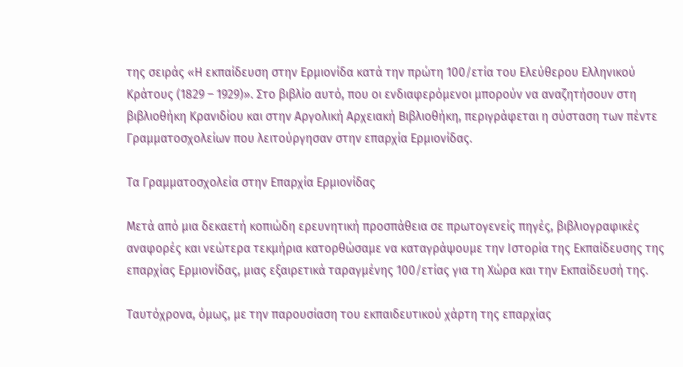της σειράς «Η εκπαίδευση στην Ερμιονίδα κατά την πρώτη 100/ετία του Ελεύθερου Ελληνικού Κράτους (1829 – 1929)». Στο βιβλίο αυτό, που οι ενδιαφερόμενοι μπορούν να αναζητήσουν στη βιβλιοθήκη Κρανιδίου και στην Αργολική Αρχειακή Βιβλιοθήκη, περιγράφεται η σύσταση των πέντε Γραμματοσχολείων που λειτούργησαν στην επαρχία Ερμιονίδας.

Τα Γραμματοσχολεία στην Επαρχία Ερμιονίδας

Μετά από μια δεκαετή κοπιώδη ερευνητική προσπάθεια σε πρωτογενείς πηγές, βιβλιογραφικές αναφορές και νεώτερα τεκμήρια κατορθώσαμε να καταγράψουμε την Ιστορία της Εκπαίδευσης της επαρχίας Ερμιονίδας, μιας εξαιρετικά ταραγμένης 100/ετίας για τη Χώρα και την Εκπαίδευσή της.

Ταυτόχρονα, όμως, με την παρουσίαση του εκπαιδευτικού χάρτη της επαρχίας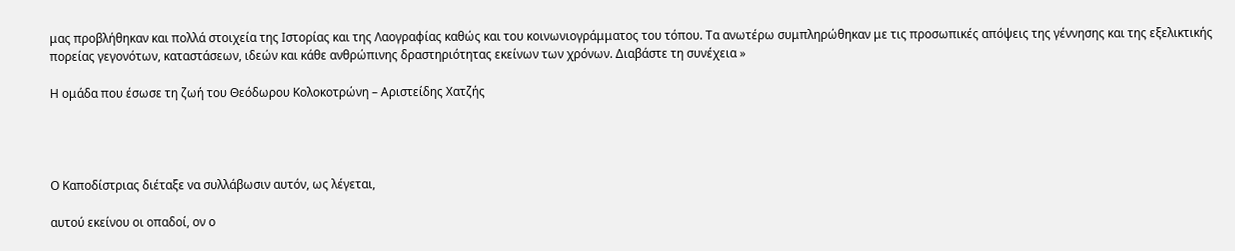μας προβλήθηκαν και πολλά στοιχεία της Ιστορίας και της Λαογραφίας καθώς και του κοινωνιογράμματος του τόπου. Τα ανωτέρω συμπληρώθηκαν με τις προσωπικές απόψεις της γέννησης και της εξελικτικής πορείας γεγονότων, καταστάσεων, ιδεών και κάθε ανθρώπινης δραστηριότητας εκείνων των χρόνων. Διαβάστε τη συνέχεια »

Η ομάδα που έσωσε τη ζωή του Θεόδωρου Κολοκοτρώνη – Αριστείδης Χατζής




Ο Καποδίστριας διέταξε να συλλάβωσιν αυτόν, ως λέγεται,

αυτού εκείνου οι οπαδοί, ον ο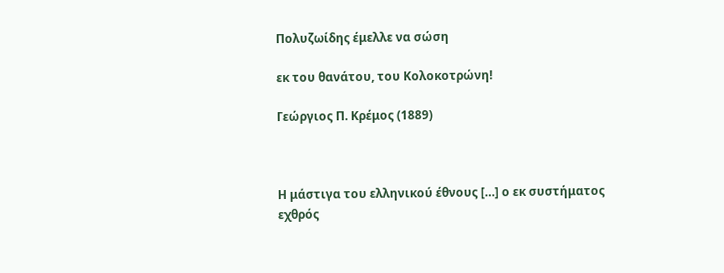Πολυζωίδης έμελλε να σώση

εκ του θανάτου, του Κολοκοτρώνη!

Γεώργιος Π. Κρέμος (1889)



Η μάστιγα του ελληνικού έθνους […] ο εκ συστήματος εχθρός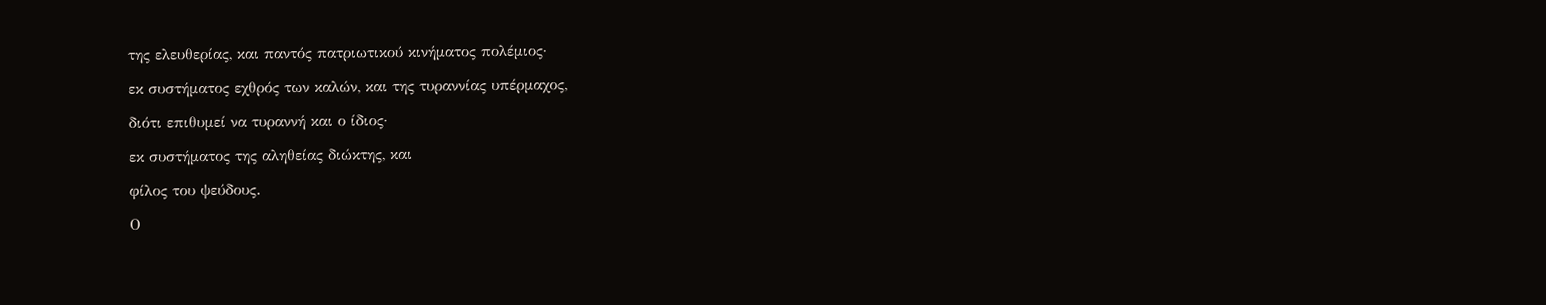της ελευθερίας, και παντός πατριωτικού κινήματος πολέμιος·

εκ συστήματος εχθρός των καλών, και της τυραννίας υπέρμαχος,

διότι επιθυμεί να τυραννή και ο ίδιος·

εκ συστήματος της αληθείας διώκτης, και

φίλος του ψεύδους.

Ο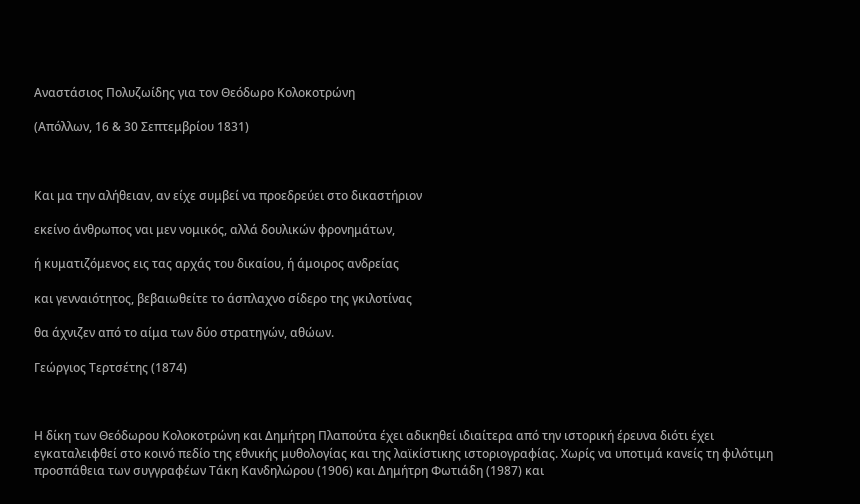Αναστάσιος Πολυζωίδης για τον Θεόδωρο Κολοκοτρώνη

(Απόλλων, 16 & 30 Σεπτεμβρίου 1831)



Και μα την αλήθειαν, αν είχε συμβεί να προεδρεύει στο δικαστήριον

εκείνο άνθρωπος ναι μεν νομικός, αλλά δουλικών φρονημάτων,

ή κυματιζόμενος εις τας αρχάς του δικαίου, ή άμοιρος ανδρείας

και γενναιότητος, βεβαιωθείτε το άσπλαχνο σίδερο της γκιλοτίνας

θα άχνιζεν από το αίμα των δύο στρατηγών, αθώων.

Γεώργιος Τερτσέτης (1874)



Η δίκη των Θεόδωρου Κολοκοτρώνη και Δημήτρη Πλαπούτα έχει αδικηθεί ιδιαίτερα από την ιστορική έρευνα διότι έχει εγκαταλειφθεί στο κοινό πεδίο της εθνικής μυθολογίας και της λαϊκίστικης ιστοριογραφίας. Χωρίς να υποτιμά κανείς τη φιλότιμη προσπάθεια των συγγραφέων Τάκη Κανδηλώρου (1906) και Δημήτρη Φωτιάδη (1987) και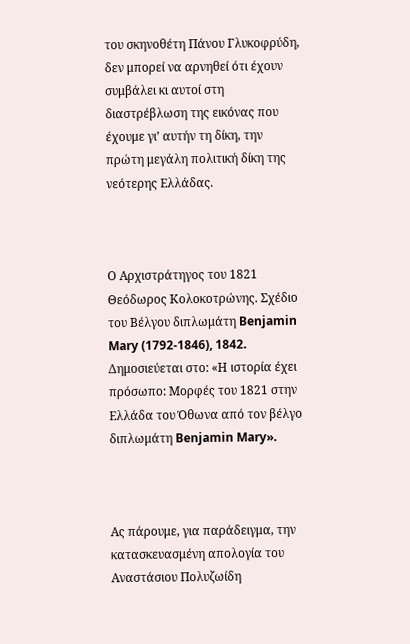του σκηνοθέτη Πάνου Γλυκοφρύδη, δεν μπορεί να αρνηθεί ότι έχουν συμβάλει κι αυτοί στη διαστρέβλωση της εικόνας που έχουμε γι’ αυτήν τη δίκη, την πρώτη μεγάλη πολιτική δίκη της νεότερης Ελλάδας.



Ο Αρχιστράτηγος του 1821 Θεόδωρος Κολοκοτρώνης. Σχέδιο του Βέλγου διπλωμάτη Benjamin Mary (1792-1846), 1842. Δημοσιεύεται στο: «Η ιστορία έχει πρόσωπο: Μορφές του 1821 στην Ελλάδα του Όθωνα από τον βέλγο διπλωμάτη Benjamin Mary».



Ας πάρουμε, για παράδειγμα, την κατασκευασμένη απολογία του Αναστάσιου Πολυζωίδη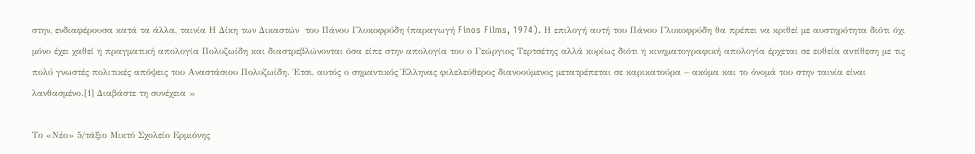στην, ενδιαφέρουσα κατά τα άλλα, ταινία Η Δίκη των Δικαστών  του Πάνου Γλυκοφρύδη (παραγωγή Finos Films, 1974). Η επιλογή αυτή του Πάνου Γλυκοφρύδη θα πρέπει να κριθεί με αυστηρότητα διότι όχι μόνο έχει χαθεί η πραγματική απολογία Πολυζωίδη και διαστρεβλώνονται όσα είπε στην απολογία του ο Γεώργιος Τερτσέτης αλλά κυρίως διότι η κινηματογραφική απολογία έρχεται σε ευθεία αντίθεση με τις πολύ γνωστές πολιτικές απόψεις του Αναστάσιου Πολυζωίδη. Έτσι, αυτός ο σημαντικός Έλληνας φιλελεύθερος διανοούμενος μετατρέπεται σε καρικατούρα – ακόμα και το όνομά του στην ταινία είναι λανθασμένο.[1] Διαβάστε τη συνέχεια »

Το «Νέο» 5/τάξιο Μικτό Σχολείο Ερμιόνης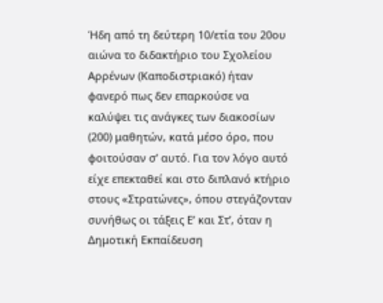Ήδη από τη δεύτερη 10/ετία του 20ου αιώνα το διδακτήριο του Σχολείου Αρρένων (Καποδιστριακό) ήταν φανερό πως δεν επαρκούσε να καλύψει τις ανάγκες των διακοσίων (200) μαθητών, κατά μέσο όρο, που φοιτούσαν σ’ αυτό. Για τον λόγο αυτό είχε επεκταθεί και στο διπλανό κτήριο στους «Στρατώνες», όπου στεγάζονταν συνήθως οι τάξεις Ε’ και Στ’, όταν η Δημοτική Εκπαίδευση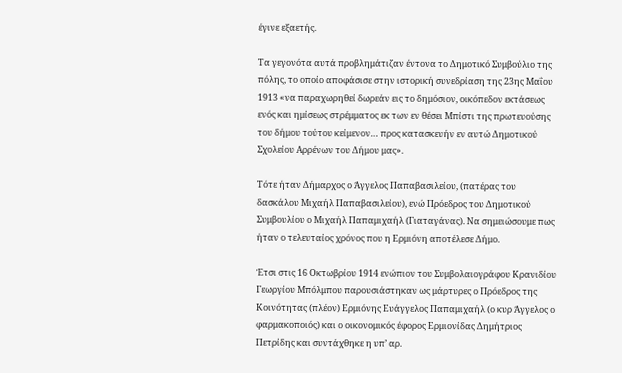έγινε εξαετής.

Τα γεγονότα αυτά προβλημάτιζαν έντονα το Δημοτικό Συμβούλιο της πόλης, το οποίο αποφάσισε στην ιστορική συνεδρίαση της 23ης Μαΐου 1913 «να παραχωρηθεί δωρεάν εις το δημόσιον, οικόπεδον εκτάσεως ενός και ημίσεως στρέμματος εκ των εν θέσει Μπίστι της πρωτευούσης του δήμου τούτου κείμενον… προς κατασκευήν εν αυτώ Δημοτικού Σχολείου Αρρένων του Δήμου μας».

Τότε ήταν Δήμαρχος ο Άγγελος Παπαβασιλείου, (πατέρας του δασκάλου Μιχαήλ Παπαβασιλείου), ενώ Πρόεδρος του Δημοτικού Συμβουλίου ο Μιχαήλ Παπαμιχαήλ (Γιαταγάνας). Να σημειώσουμε πως ήταν ο τελευταίος χρόνος που η Ερμιόνη αποτέλεσε Δήμο.

Έτσι στις 16 Οκτωβρίου 1914 ενώπιον του Συμβολαιογράφου Κρανιδίου Γεωργίου Μπόλμπου παρουσιάστηκαν ως μάρτυρες ο Πρόεδρος της Κοινότητας (πλέον) Ερμιόνης Ευάγγελος Παπαμιχαήλ (ο κυρ Άγγελος ο φαρμακοποιός) και ο οικονομικός έφορος Ερμιονίδας Δημήτριος Πετρίδης και συντάχθηκε η υπ’ αρ.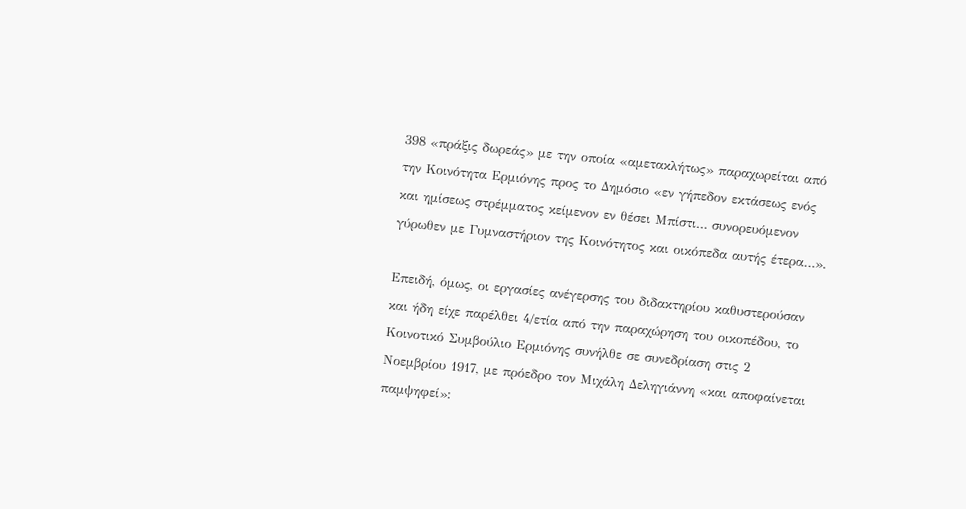398 «πράξις δωρεάς» με την οποία «αμετακλήτως» παραχωρείται από την Κοινότητα Ερμιόνης προς το Δημόσιο «εν γήπεδον εκτάσεως ενός και ημίσεως στρέμματος κείμενον εν θέσει Μπίστι… συνορευόμενον γύρωθεν με Γυμναστήριον της Κοινότητος και οικόπεδα αυτής έτερα…».

Επειδή, όμως, οι εργασίες ανέγερσης του διδακτηρίου καθυστερούσαν και ήδη είχε παρέλθει 4/ετία από την παραχώρηση του οικοπέδου, το Κοινοτικό Συμβούλιο Ερμιόνης συνήλθε σε συνεδρίαση στις 2 Νοεμβρίου 1917, με πρόεδρο τον Μιχάλη Δεληγιάννη «και αποφαίνεται παμψηφεί»: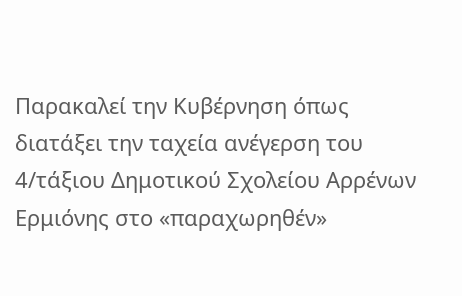Παρακαλεί την Κυβέρνηση όπως διατάξει την ταχεία ανέγερση του 4/τάξιου Δημοτικού Σχολείου Αρρένων Ερμιόνης στο «παραχωρηθέν»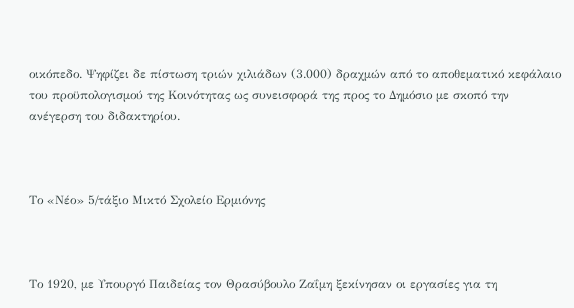οικόπεδο. Ψηφίζει δε πίστωση τριών χιλιάδων (3.000) δραχμών από το αποθεματικό κεφάλαιο του προϋπολογισμού της Κοινότητας ως συνεισφορά της προς το Δημόσιο με σκοπό την ανέγερση του διδακτηρίου.



Το «Νέο» 5/τάξιο Μικτό Σχολείο Ερμιόνης



Το 1920, με Υπουργό Παιδείας τον Θρασύβουλο Ζαΐμη ξεκίνησαν οι εργασίες για τη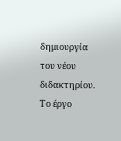δημιουργία του νέου διδακτηρίου. Το έργο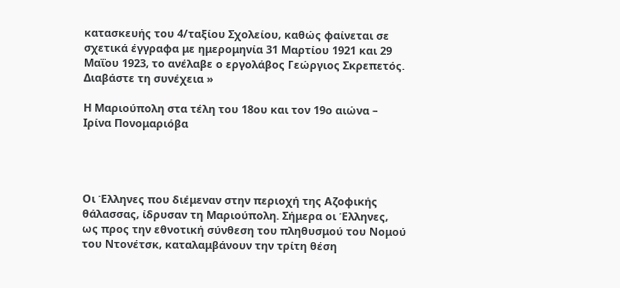κατασκευής του 4/ταξίου Σχολείου, καθώς φαίνεται σε σχετικά έγγραφα με ημερομηνία 31 Μαρτίου 1921 και 29 Μαΐου 1923, το ανέλαβε ο εργολάβος Γεώργιος Σκρεπετός. Διαβάστε τη συνέχεια »

Η Μαριούπολη στα τέλη του 18ου και τον 19ο αιώνα – Ιρίνα Πονομαριόβα




Οι Έλληνες που διέμεναν στην περιοχή της Αζοφικής θάλασσας, ίδρυσαν τη Μαριούπολη. Σήμερα οι Έλληνες, ως προς την εθνοτική σύνθεση του πληθυσμού του Νομού του Ντονέτσκ, καταλαμβάνουν την τρίτη θέση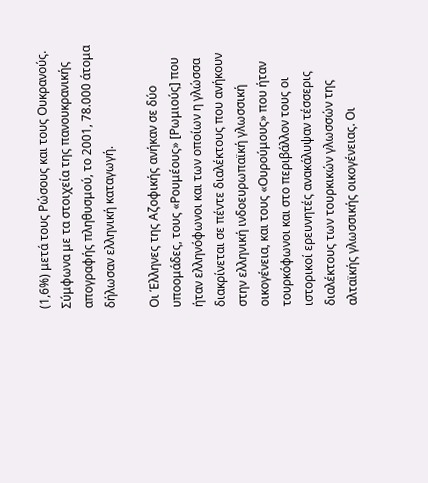(1,6%) μετά τους Ρώσους και τους Ουκρανούς. Σύμφωνα με τα στοιχεία της πανουκρανικής απογραφής πληθυσμού, το 2001, 78.000 άτομα δήλωσαν ελληνική καταγωγή.

Οι Έλληνες της Αζοφικής ανήκαν σε δύο υποομάδες, τους «Ρουμέους» [Ρωμιούς] που ήταν ελληνόφωνοι και των οποίων η γλώσσα διακρίνεται σε πέντε διαλέκτους που ανήκουν στην ελληνική ινδοευρωπαϊκή γλωσσική οικογένεια, και τους «Ουρούμους» που ήταν τουρκόφωνοι και στο περιβάλλον τους οι ιστορικοί ερευνητές ανακάλυψαν τέσσερις διαλέκτους των τουρκικών γλωσσών της αλταϊκής γλωσσικής οικογένειας. Οι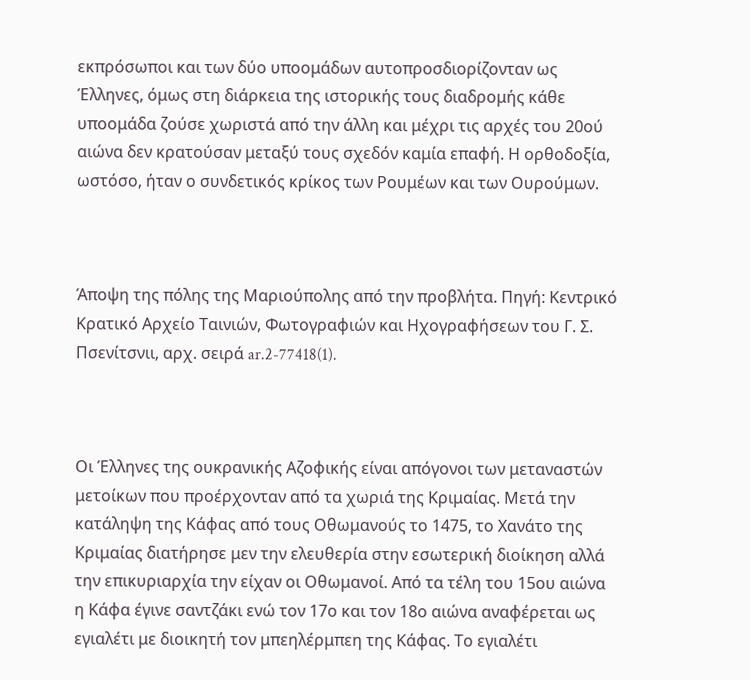εκπρόσωποι και των δύο υποομάδων αυτοπροσδιορίζονταν ως Έλληνες, όμως στη διάρκεια της ιστορικής τους διαδρομής κάθε υποομάδα ζούσε χωριστά από την άλλη και μέχρι τις αρχές του 20ού αιώνα δεν κρατούσαν μεταξύ τους σχεδόν καμία επαφή. Η ορθοδοξία, ωστόσο, ήταν ο συνδετικός κρίκος των Ρουμέων και των Ουρούμων.



Άποψη της πόλης της Μαριούπολης από την προβλήτα. Πηγή: Κεντρικό Κρατικό Αρχείο Ταινιών, Φωτογραφιών και Ηχογραφήσεων του Γ. Σ. Πσενίτσνιι, αρχ. σειρά ar.2-77418(1).



Οι Έλληνες της ουκρανικής Αζοφικής είναι απόγονοι των μεταναστών μετοίκων που προέρχονταν από τα χωριά της Κριμαίας. Μετά την κατάληψη της Κάφας από τους Οθωμανούς το 1475, το Χανάτο της Κριμαίας διατήρησε μεν την ελευθερία στην εσωτερική διοίκηση αλλά την επικυριαρχία την είχαν οι Οθωμανοί. Από τα τέλη του 15ου αιώνα η Κάφα έγινε σαντζάκι ενώ τον 17ο και τον 18ο αιώνα αναφέρεται ως εγιαλέτι με διοικητή τον μπεηλέρμπεη της Κάφας. Το εγιαλέτι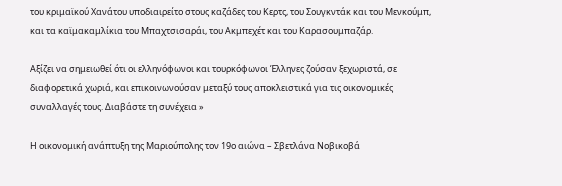του κριμαϊκού Χανάτου υποδιαιρείτο στους καζάδες του Κερτς, του Σουγκντάκ και του Μενκούμπ, και τα καϊμακαμλίκια του Μπαχτσισαράι, του Aκμπεχέτ και του Kαρασουμπαζάρ.

Αξίζει να σημειωθεί ότι οι ελληνόφωνοι και τουρκόφωνοι Έλληνες ζούσαν ξεχωριστά, σε διαφορετικά χωριά, και επικοινωνούσαν μεταξύ τους αποκλειστικά για τις οικονομικές συναλλαγές τους. Διαβάστε τη συνέχεια »

Η οικονομική ανάπτυξη της Μαριούπολης τον 19ο αιώνα – Σβετλάνα Νοβικοβά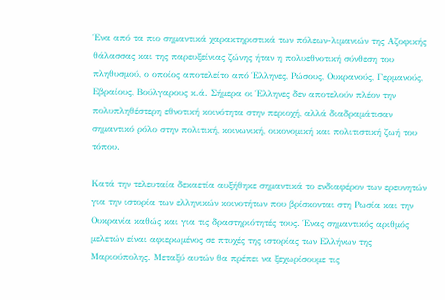Ένα από τα πιο σημαντικά χαρακτηριστικά των πόλεων-λιμανιών της Αζοφικής θάλασσας και της παρευξείνιας ζώνης ήταν η πολυεθνοτική σύνθεση του πληθυσμού, ο οποίος αποτελείτο από Έλληνες, Ρώσους, Ουκρανούς, Γερμανούς, Εβραίους, Βούλγαρους κ.ά. Σήμερα οι Έλληνες δεν αποτελούν πλέον την πολυπληθέστερη εθνοτική κοινότητα στην περιοχή, αλλά διαδραμάτισαν σημαντικό ρόλο στην πολιτική, κοινωνική, οικονομική και πολιτιστική ζωή του τόπου.

Κατά την τελευταία δεκαετία αυξήθηκε σημαντικά το ενδιαφέρον των ερευνητών για την ιστορία των ελληνικών κοινοτήτων που βρίσκονται στη Ρωσία και την Ουκρανία καθώς και για τις δραστηριότητές τους. Ένας σημαντικός αριθμός μελετών είναι αφιερωμένος σε πτυχές της ιστορίας των Ελλήνων της Μαριούπολης. Μεταξύ αυτών θα πρέπει να ξεχωρίσουμε τις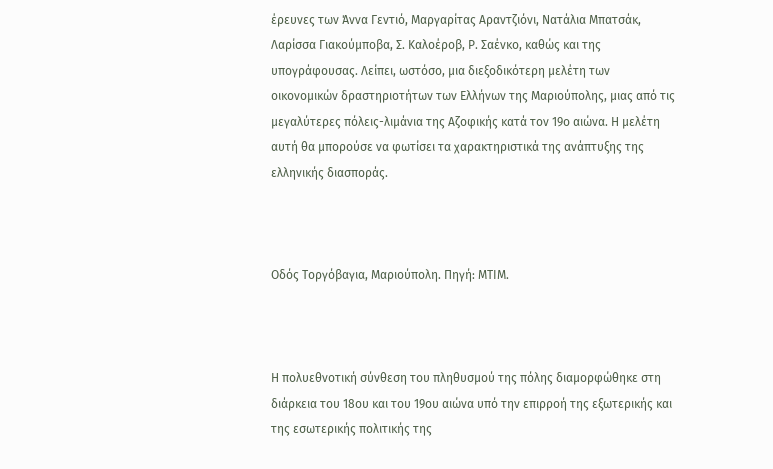έρευνες των Άννα Γεντιό, Μαργαρίτας Αραντζιόνι, Νατάλια Μπατσάκ, Λαρίσσα Γιακούμποβα, Σ. Καλοέροβ, Ρ. Σαένκο, καθώς και της υπογράφουσας. Λείπει, ωστόσο, μια διεξοδικότερη μελέτη των οικονομικών δραστηριοτήτων των Ελλήνων της Μαριούπολης, μιας από τις μεγαλύτερες πόλεις-λιμάνια της Αζοφικής κατά τον 19ο αιώνα. Η μελέτη αυτή θα μπορούσε να φωτίσει τα χαρακτηριστικά της ανάπτυξης της ελληνικής διασποράς.



Οδός Τοργόβαγια, Μαριούπολη. Πηγή: ΜΤΙΜ.



Η πολυεθνοτική σύνθεση του πληθυσμού της πόλης διαμορφώθηκε στη διάρκεια του 18ου και του 19ου αιώνα υπό την επιρροή της εξωτερικής και της εσωτερικής πολιτικής της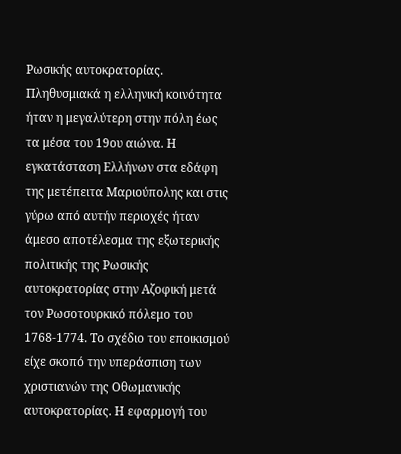Ρωσικής αυτοκρατορίας. Πληθυσμιακά η ελληνική κοινότητα ήταν η μεγαλύτερη στην πόλη έως τα μέσα του 19ου αιώνα. Η εγκατάσταση Ελλήνων στα εδάφη της μετέπειτα Μαριούπολης και στις γύρω από αυτήν περιοχές ήταν άμεσο αποτέλεσμα της εξωτερικής πολιτικής της Ρωσικής αυτοκρατορίας στην Αζοφική μετά τον Ρωσοτουρκικό πόλεμο του 1768-1774. Το σχέδιο του εποικισμού είχε σκοπό την υπεράσπιση των χριστιανών της Οθωμανικής αυτοκρατορίας. Η εφαρμογή του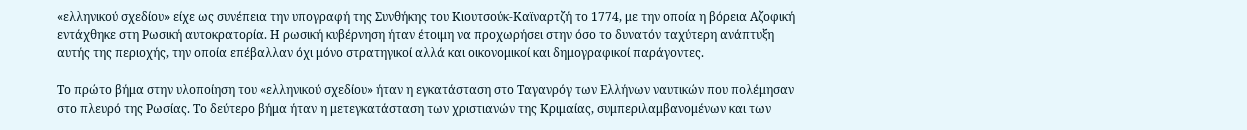«ελληνικού σχεδίου» είχε ως συνέπεια την υπογραφή της Συνθήκης του Κιουτσούκ-Καϊναρτζή το 1774, με την οποία η βόρεια Αζοφική εντάχθηκε στη Ρωσική αυτοκρατορία. Η ρωσική κυβέρνηση ήταν έτοιμη να προχωρήσει στην όσο το δυνατόν ταχύτερη ανάπτυξη αυτής της περιοχής, την οποία επέβαλλαν όχι μόνο στρατηγικοί αλλά και οικονομικοί και δημογραφικοί παράγοντες.

Το πρώτο βήμα στην υλοποίηση του «ελληνικού σχεδίου» ήταν η εγκατάσταση στο Ταγανρόγ των Ελλήνων ναυτικών που πολέμησαν στο πλευρό της Ρωσίας. Το δεύτερο βήμα ήταν η μετεγκατάσταση των χριστιανών της Κριμαίας, συμπεριλαμβανομένων και των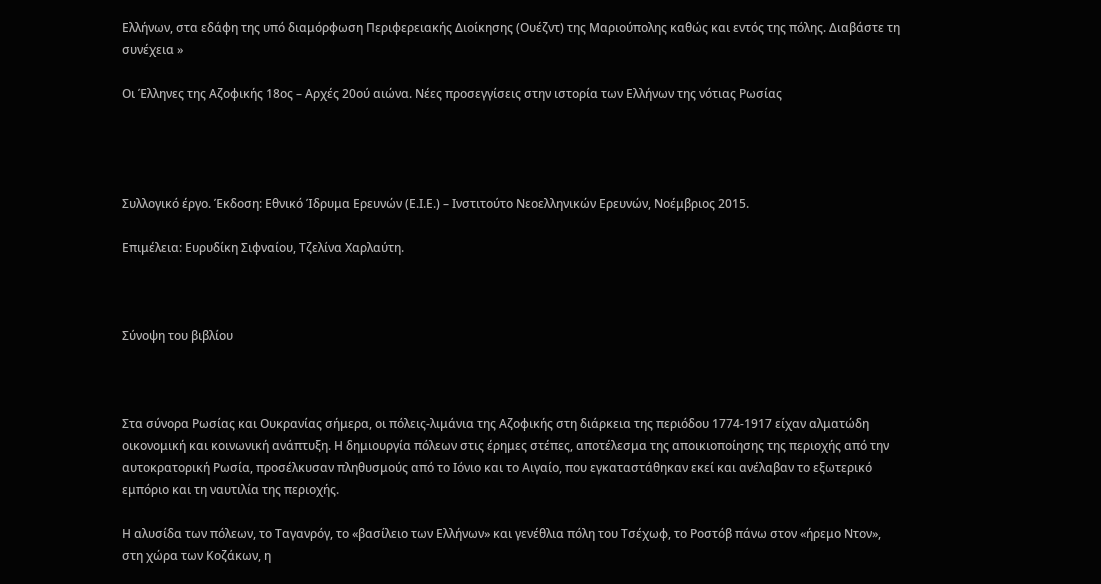Ελλήνων, στα εδάφη της υπό διαμόρφωση Περιφερειακής Διοίκησης (Ουέζντ) της Μαριούπολης καθώς και εντός της πόλης. Διαβάστε τη συνέχεια »

Οι Έλληνες της Αζοφικής 18ος – Αρχές 20ού αιώνα. Νέες προσεγγίσεις στην ιστορία των Ελλήνων της νότιας Ρωσίας




Συλλογικό έργο. Έκδοση: Εθνικό Ίδρυμα Ερευνών (Ε.Ι.Ε.) – Ινστιτούτο Νεοελληνικών Ερευνών, Νοέμβριος 2015.

Επιμέλεια: Ευρυδίκη Σιφναίου, Τζελίνα Χαρλαύτη.



Σύνοψη του βιβλίου



Στα σύνορα Ρωσίας και Ουκρανίας σήμερα, οι πόλεις-λιμάνια της Αζοφικής στη διάρκεια της περιόδου 1774-1917 είχαν αλματώδη οικονομική και κοινωνική ανάπτυξη. Η δημιουργία πόλεων στις έρημες στέπες, αποτέλεσμα της αποικιοποίησης της περιοχής από την αυτοκρατορική Ρωσία, προσέλκυσαν πληθυσμούς από το Ιόνιο και το Αιγαίο, που εγκαταστάθηκαν εκεί και ανέλαβαν το εξωτερικό εμπόριο και τη ναυτιλία της περιοχής.

Η αλυσίδα των πόλεων, το Ταγανρόγ, το «βασίλειο των Ελλήνων» και γενέθλια πόλη του Τσέχωφ, το Ροστόβ πάνω στον «ήρεμο Ντον», στη χώρα των Κοζάκων, η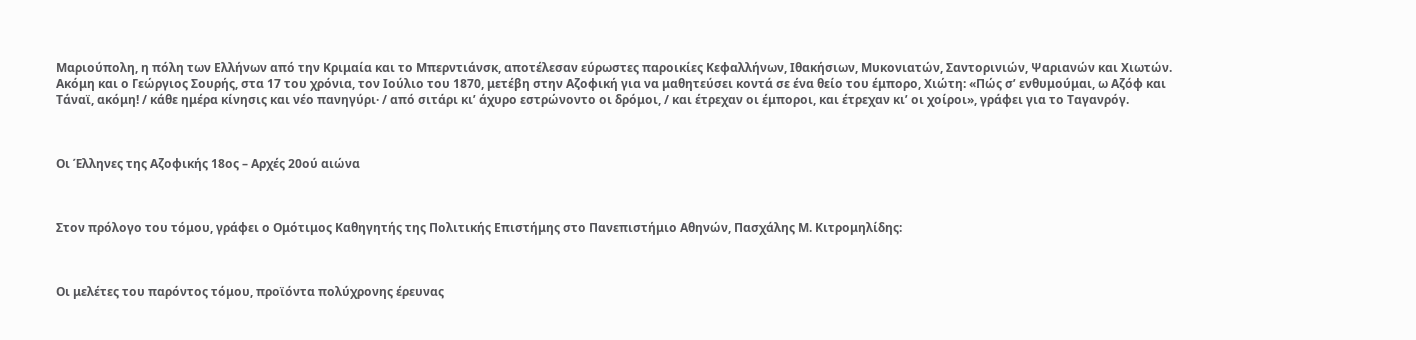Μαριούπολη, η πόλη των Ελλήνων από την Κριμαία και το Μπερντιάνσκ, αποτέλεσαν εύρωστες παροικίες Κεφαλλήνων, Ιθακήσιων, Μυκονιατών, Σαντορινιών, Ψαριανών και Χιωτών. Ακόμη και ο Γεώργιος Σουρής, στα 17 του χρόνια, τον Ιούλιο του 1870, μετέβη στην Αζοφική για να μαθητεύσει κοντά σε ένα θείο του έμπορο, Χιώτη: «Πώς σ’ ενθυμούμαι, ω Αζόφ και Τάναϊ, ακόμη! / κάθε ημέρα κίνησις και νέο πανηγύρι· / από σιτάρι κι’ άχυρο εστρώνοντο οι δρόμοι, / και έτρεχαν οι έμποροι, και έτρεχαν κι’ οι χοίροι», γράφει για το Ταγανρόγ.



Οι Έλληνες της Αζοφικής 18ος – Αρχές 20ού αιώνα



Στον πρόλογο του τόμου, γράφει ο Ομότιμος Καθηγητής της Πολιτικής Επιστήμης στο Πανεπιστήμιο Αθηνών, Πασχάλης Μ. Κιτρομηλίδης:



Οι μελέτες του παρόντος τόμου, προϊόντα πολύχρονης έρευνας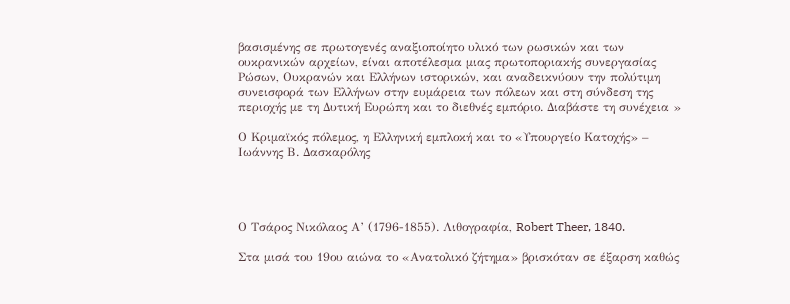βασισμένης σε πρωτογενές αναξιοποίητο υλικό των ρωσικών και των ουκρανικών αρχείων, είναι αποτέλεσμα μιας πρωτοποριακής συνεργασίας Ρώσων, Ουκρανών και Ελλήνων ιστορικών, και αναδεικνύουν την πολύτιμη συνεισφορά των Ελλήνων στην ευμάρεια των πόλεων και στη σύνδεση της περιοχής με τη Δυτική Ευρώπη και το διεθνές εμπόριο. Διαβάστε τη συνέχεια »

Ο Κριμαϊκός πόλεμος, η Ελληνική εμπλοκή και το «Υπουργείο Κατοχής» – Ιωάννης Β. Δασκαρόλης




Ο Τσάρος Νικόλαος Α’ (1796-1855). Λιθογραφία, Robert Theer, 1840.

Στα μισά του 19ου αιώνα το «Ανατολικό ζήτημα» βρισκόταν σε έξαρση καθώς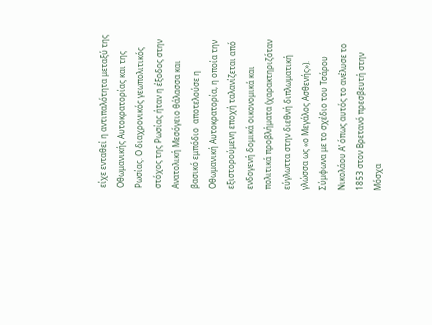είχε ενταθεί η αντιπαλότητα μεταξύ της Οθωμανικής Αυτοκρατορίας και της Ρωσίας. Ο διαχρονικός γεωπολιτικός στόχος της Ρωσίας ήταν η έξοδος στην Ανατολική Μεσόγειο θάλασσα και βασικό εμπόδιο  αποτελούσε η Οθωμανική Αυτοκρατορία, η οποία την εξιστορούμενη εποχή ταλανίζεται από ενδογενή δομικά οικονομικά και πολιτικά προβλήματα (χαρακτηριζόταν εύγλωττα στην διεθνή διπλωματική γλώσσα ως «ο Μεγάλος Ασθενής»). Σύμφωνα με το σχέδιο του Τσάρου Νικολάου Α’ όπως αυτός το ανέλυσε το 1853 στον Βρετανό πρεσβευτή στην Μόσχα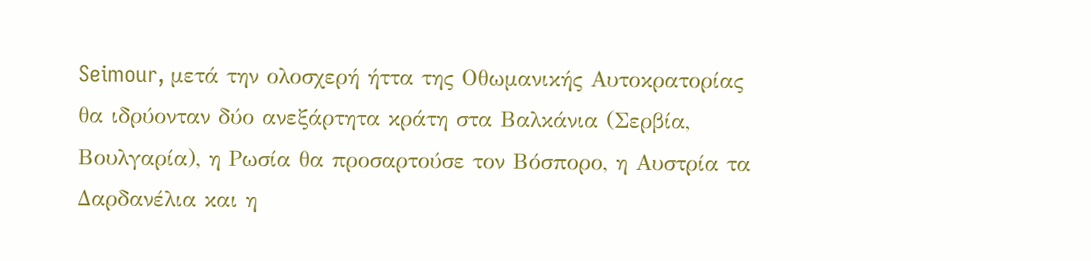Seimour, μετά την ολοσχερή ήττα της Οθωμανικής Αυτοκρατορίας θα ιδρύονταν δύο ανεξάρτητα κράτη στα Βαλκάνια (Σερβία, Βουλγαρία), η Ρωσία θα προσαρτούσε τον Βόσπορο, η Αυστρία τα Δαρδανέλια και η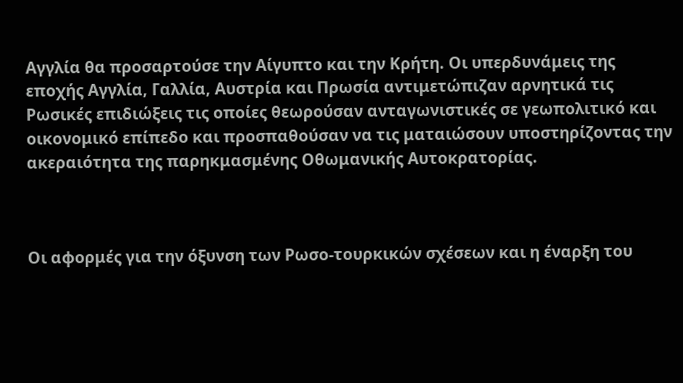Αγγλία θα προσαρτούσε την Αίγυπτο και την Κρήτη. Οι υπερδυνάμεις της εποχής Αγγλία, Γαλλία, Αυστρία και Πρωσία αντιμετώπιζαν αρνητικά τις Ρωσικές επιδιώξεις τις οποίες θεωρούσαν ανταγωνιστικές σε γεωπολιτικό και οικονομικό επίπεδο και προσπαθούσαν να τις ματαιώσουν υποστηρίζοντας την ακεραιότητα της παρηκμασμένης Οθωμανικής Αυτοκρατορίας.



Οι αφορμές για την όξυνση των Ρωσο-τουρκικών σχέσεων και η έναρξη του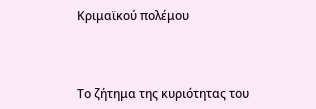Κριμαϊκού πολέμου



Το ζήτημα της κυριότητας του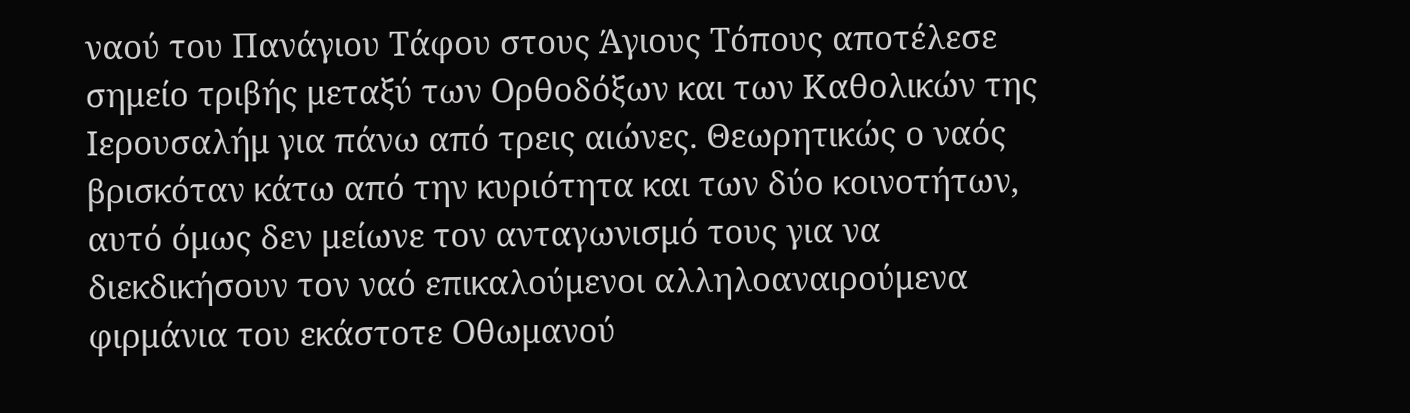ναού του Πανάγιου Τάφου στους Άγιους Τόπους αποτέλεσε σημείο τριβής μεταξύ των Ορθοδόξων και των Καθολικών της Ιερουσαλήμ για πάνω από τρεις αιώνες. Θεωρητικώς ο ναός βρισκόταν κάτω από την κυριότητα και των δύο κοινοτήτων, αυτό όμως δεν μείωνε τον ανταγωνισμό τους για να διεκδικήσουν τον ναό επικαλούμενοι αλληλοαναιρούμενα φιρμάνια του εκάστοτε Οθωμανού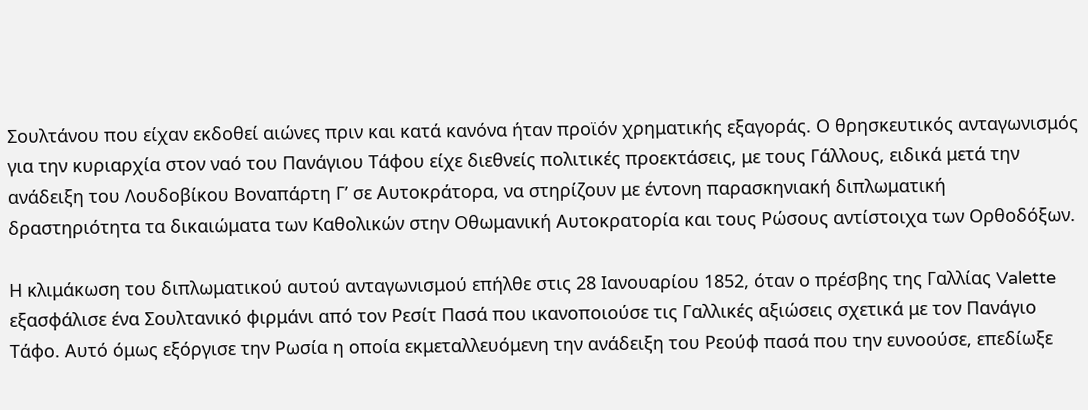Σουλτάνου που είχαν εκδοθεί αιώνες πριν και κατά κανόνα ήταν προϊόν χρηματικής εξαγοράς. Ο θρησκευτικός ανταγωνισμός για την κυριαρχία στον ναό του Πανάγιου Τάφου είχε διεθνείς πολιτικές προεκτάσεις, με τους Γάλλους, ειδικά μετά την ανάδειξη του Λουδοβίκου Βοναπάρτη Γ’ σε Αυτοκράτορα, να στηρίζουν με έντονη παρασκηνιακή διπλωματική δραστηριότητα τα δικαιώματα των Καθολικών στην Οθωμανική Αυτοκρατορία και τους Ρώσους αντίστοιχα των Ορθοδόξων.

Η κλιμάκωση του διπλωματικού αυτού ανταγωνισμού επήλθε στις 28 Ιανουαρίου 1852, όταν ο πρέσβης της Γαλλίας Valette εξασφάλισε ένα Σουλτανικό φιρμάνι από τον Ρεσίτ Πασά που ικανοποιούσε τις Γαλλικές αξιώσεις σχετικά με τον Πανάγιο Τάφο. Αυτό όμως εξόργισε την Ρωσία η οποία εκμεταλλευόμενη την ανάδειξη του Ρεούφ πασά που την ευνοούσε, επεδίωξε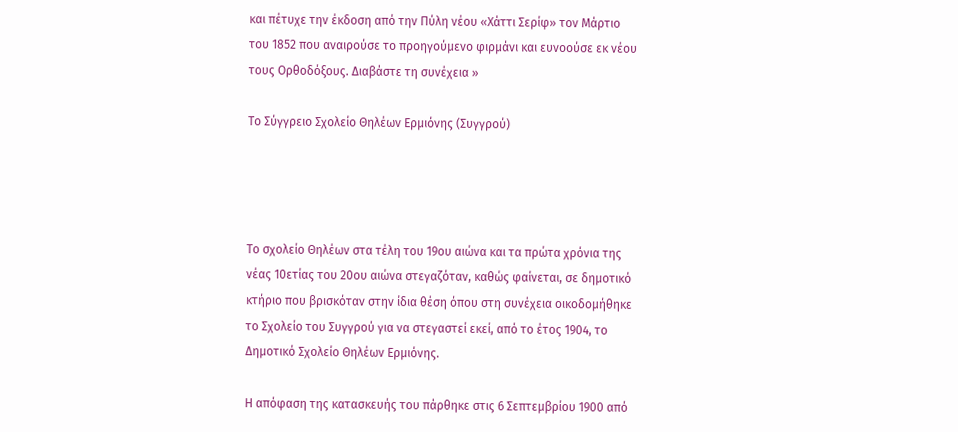και πέτυχε την έκδοση από την Πύλη νέου «Χάττι Σερίφ» τον Μάρτιο του 1852 που αναιρούσε το προηγούμενο φιρμάνι και ευνοούσε εκ νέου τους Ορθοδόξους. Διαβάστε τη συνέχεια »

Το Σύγγρειο Σχολείο Θηλέων Ερμιόνης (Συγγρού)




Το σχολείο Θηλέων στα τέλη του 19ου αιώνα και τα πρώτα χρόνια της νέας 10ετίας του 20ου αιώνα στεγαζόταν, καθώς φαίνεται, σε δημοτικό κτήριο που βρισκόταν στην ίδια θέση όπου στη συνέχεια οικοδομήθηκε το Σχολείο του Συγγρού για να στεγαστεί εκεί, από το έτος 1904, το Δημοτικό Σχολείο Θηλέων Ερμιόνης.

Η απόφαση της κατασκευής του πάρθηκε στις 6 Σεπτεμβρίου 1900 από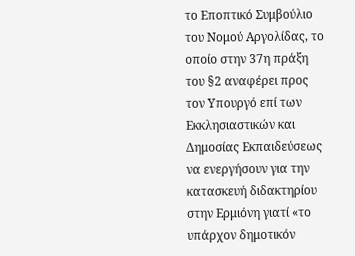το Εποπτικό Συμβούλιο του Νομού Αργολίδας, το οποίο στην 37η πράξη του §2 αναφέρει προς τον Υπουργό επί των Εκκλησιαστικών και Δημοσίας Εκπαιδεύσεως να ενεργήσουν για την κατασκευή διδακτηρίου στην Ερμιόνη γιατί «το υπάρχον δημοτικόν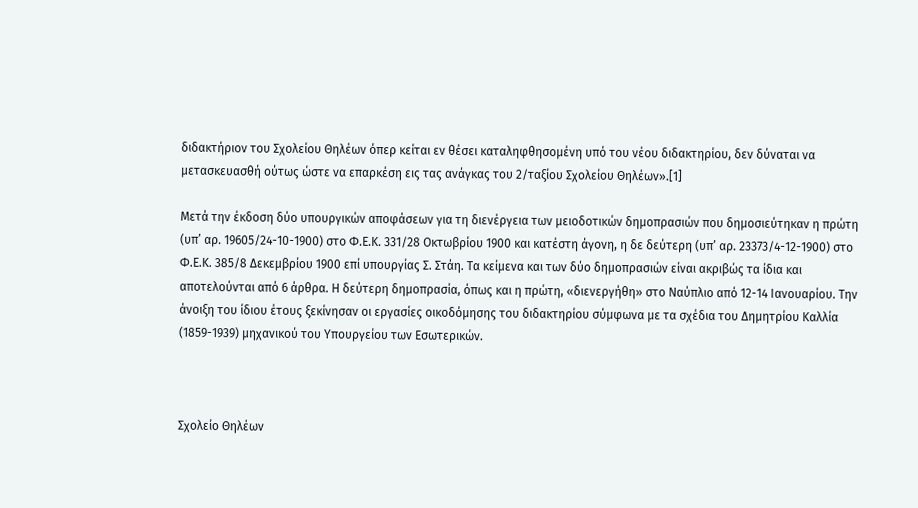διδακτήριον του Σχολείου Θηλέων όπερ κείται εν θέσει καταληφθησομένη υπό του νέου διδακτηρίου, δεν δύναται να μετασκευασθή ούτως ώστε να επαρκέση εις τας ανάγκας του 2/ταξίου Σχολείου Θηλέων».[1]

Μετά την έκδοση δύο υπουργικών αποφάσεων για τη διενέργεια των μειοδοτικών δημοπρασιών που δημοσιεύτηκαν η πρώτη (υπ’ αρ. 19605/24-10-1900) στο Φ.Ε.Κ. 331/28 Οκτωβρίου 1900 και κατέστη άγονη, η δε δεύτερη (υπ’ αρ. 23373/4-12-1900) στο Φ.Ε.Κ. 385/8 Δεκεμβρίου 1900 επί υπουργίας Σ. Στάη. Τα κείμενα και των δύο δημοπρασιών είναι ακριβώς τα ίδια και αποτελούνται από 6 άρθρα. Η δεύτερη δημοπρασία, όπως και η πρώτη, «διενεργήθη» στο Ναύπλιο από 12-14 Ιανουαρίου. Την άνοιξη του ίδιου έτους ξεκίνησαν οι εργασίες οικοδόμησης του διδακτηρίου σύμφωνα με τα σχέδια του Δημητρίου Καλλία (1859-1939) μηχανικού του Υπουργείου των Εσωτερικών.



Σχολείο Θηλέων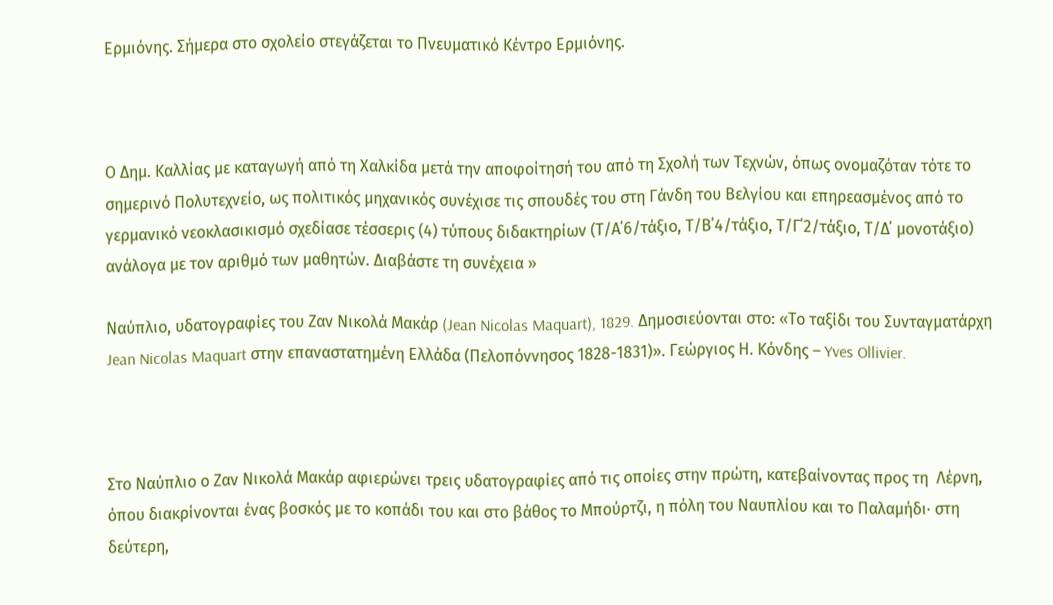Ερμιόνης. Σήμερα στο σχολείο στεγάζεται το Πνευματικό Κέντρο Ερμιόνης.



Ο Δημ. Καλλίας με καταγωγή από τη Χαλκίδα μετά την αποφοίτησή του από τη Σχολή των Τεχνών, όπως ονομαζόταν τότε το σημερινό Πολυτεχνείο, ως πολιτικός μηχανικός συνέχισε τις σπουδές του στη Γάνδη του Βελγίου και επηρεασμένος από το γερμανικό νεοκλασικισμό σχεδίασε τέσσερις (4) τύπους διδακτηρίων (Τ/Α΄6/τάξιο, Τ/Β΄4/τάξιο, Τ/Γ΄2/τάξιο, Τ/Δ΄ μονοτάξιο) ανάλογα με τον αριθμό των μαθητών. Διαβάστε τη συνέχεια »

Ναύπλιο, υδατογραφίες του Ζαν Νικολά Μακάρ (Jean Nicolas Maquart), 1829. Δημοσιεύονται στο: «Το ταξίδι του Συνταγματάρχη Jean Nicolas Maquart στην επαναστατημένη Ελλάδα (Πελοπόννησος 1828-1831)». Γεώργιος Η. Κόνδης – Yves Ollivier.



Στο Ναύπλιο ο Ζαν Νικολά Μακάρ αφιερώνει τρεις υδατογραφίες από τις οποίες στην πρώτη, κατεβαίνοντας προς τη  Λέρνη, όπου διακρίνονται ένας βοσκός με το κοπάδι του και στο βάθος το Μπούρτζι, η πόλη του Ναυπλίου και το Παλαμήδι· στη δεύτερη,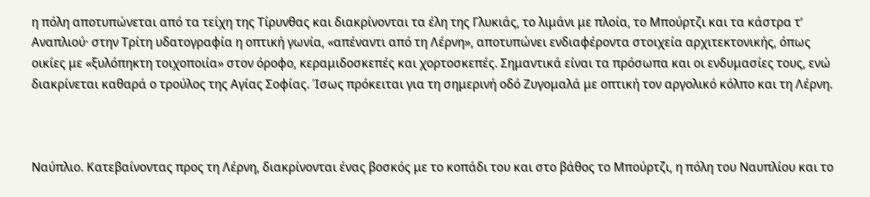η πόλη αποτυπώνεται από τα τείχη της Τίρυνθας και διακρίνονται τα έλη της Γλυκιάς, το λιμάνι με πλοία, το Μπούρτζι και τα κάστρα τ’ Αναπλιού· στην Τρίτη υδατογραφία η οπτική γωνία, «απέναντι από τη Λέρνη», αποτυπώνει ενδιαφέροντα στοιχεία αρχιτεκτονικής, όπως οικίες με «ξυλόπηκτη τοιχοποιία» στον όροφο, κεραμιδοσκεπές και χορτοσκεπές. Σημαντικά είναι τα πρόσωπα και οι ενδυμασίες τους, ενώ διακρίνεται καθαρά ο τρούλος της Αγίας Σοφίας. Ίσως πρόκειται για τη σημερινή οδό Ζυγομαλά με οπτική τον αργολικό κόλπο και τη Λέρνη.



Ναύπλιο. Κατεβαίνοντας προς τη Λέρνη, διακρίνονται ένας βοσκός με το κοπάδι του και στο βάθος το Μπούρτζι, η πόλη του Ναυπλίου και το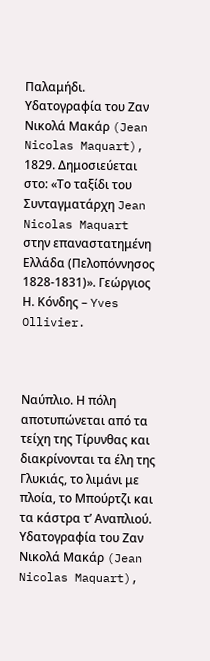Παλαμήδι. Υδατογραφία του Ζαν Νικολά Μακάρ (Jean Nicolas Maquart), 1829. Δημοσιεύεται στο: «Το ταξίδι του Συνταγματάρχη Jean Nicolas Maquart στην επαναστατημένη Ελλάδα (Πελοπόννησος 1828-1831)». Γεώργιος Η. Κόνδης – Yves Ollivier.



Ναύπλιο. Η πόλη αποτυπώνεται από τα τείχη της Τίρυνθας και διακρίνονται τα έλη της Γλυκιάς, το λιμάνι με πλοία, το Μπούρτζι και τα κάστρα τ’ Αναπλιού. Υδατογραφία του Ζαν Νικολά Μακάρ (Jean Nicolas Maquart),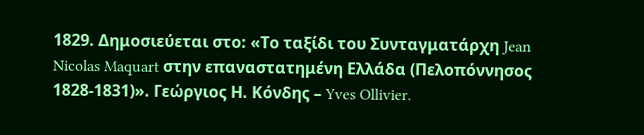1829. Δημοσιεύεται στο: «Το ταξίδι του Συνταγματάρχη Jean Nicolas Maquart στην επαναστατημένη Ελλάδα (Πελοπόννησος 1828-1831)». Γεώργιος Η. Κόνδης – Yves Ollivier.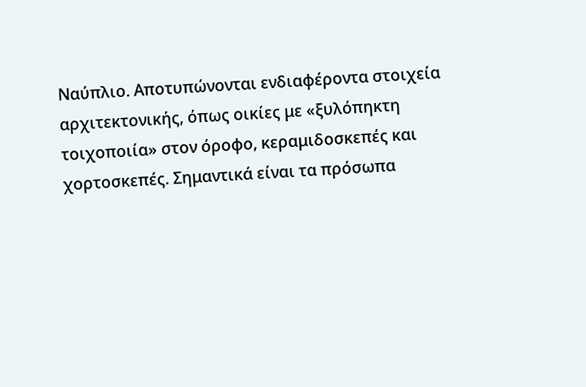Ναύπλιο. Αποτυπώνονται ενδιαφέροντα στοιχεία αρχιτεκτονικής, όπως οικίες με «ξυλόπηκτη τοιχοποιία» στον όροφο, κεραμιδοσκεπές και χορτοσκεπές. Σημαντικά είναι τα πρόσωπα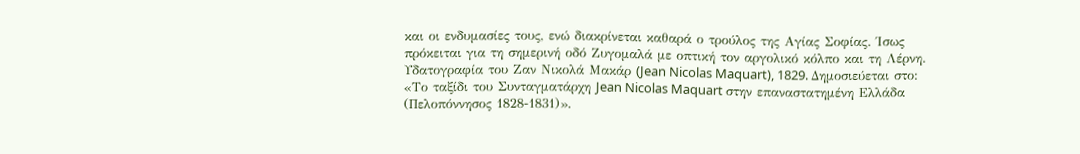και οι ενδυμασίες τους, ενώ διακρίνεται καθαρά ο τρούλος της Αγίας Σοφίας. Ίσως πρόκειται για τη σημερινή οδό Ζυγομαλά με οπτική τον αργολικό κόλπο και τη Λέρνη. Υδατογραφία του Ζαν Νικολά Μακάρ (Jean Nicolas Maquart), 1829. Δημοσιεύεται στο: «Το ταξίδι του Συνταγματάρχη Jean Nicolas Maquart στην επαναστατημένη Ελλάδα (Πελοπόννησος 1828-1831)».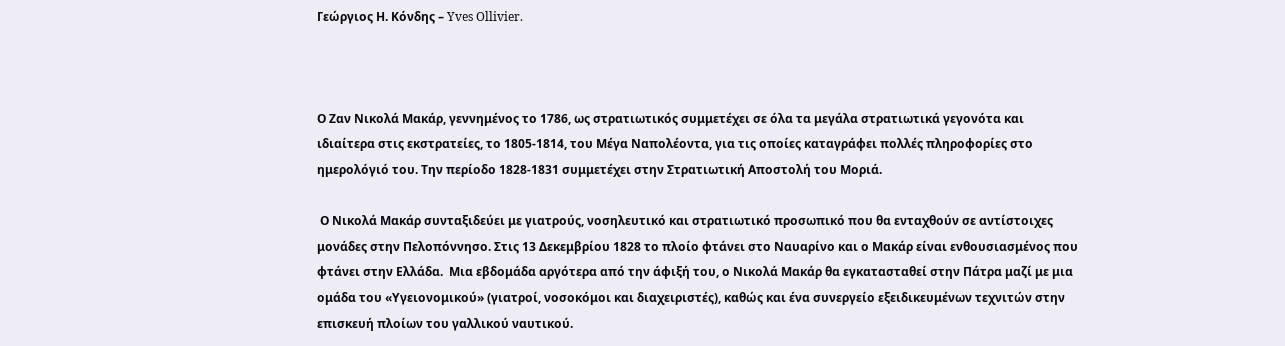Γεώργιος Η. Κόνδης – Yves Ollivier.



Ο Ζαν Νικολά Μακάρ, γεννημένος το 1786, ως στρατιωτικός συμμετέχει σε όλα τα μεγάλα στρατιωτικά γεγονότα και ιδιαίτερα στις εκστρατείες, το 1805-1814, του Μέγα Ναπολέοντα, για τις οποίες καταγράφει πολλές πληροφορίες στο ημερολόγιό του. Την περίοδο 1828-1831 συμμετέχει στην Στρατιωτική Αποστολή του Μοριά.

 Ο Νικολά Μακάρ συνταξιδεύει με γιατρούς, νοσηλευτικό και στρατιωτικό προσωπικό που θα ενταχθούν σε αντίστοιχες μονάδες στην Πελοπόννησο. Στις 13 Δεκεμβρίου 1828 το πλοίο φτάνει στο Ναυαρίνο και ο Μακάρ είναι ενθουσιασμένος που φτάνει στην Ελλάδα.  Μια εβδομάδα αργότερα από την άφιξή του, ο Νικολά Μακάρ θα εγκατασταθεί στην Πάτρα μαζί με μια ομάδα του «Υγειονομικού» (γιατροί, νοσοκόμοι και διαχειριστές), καθώς και ένα συνεργείο εξειδικευμένων τεχνιτών στην επισκευή πλοίων του γαλλικού ναυτικού.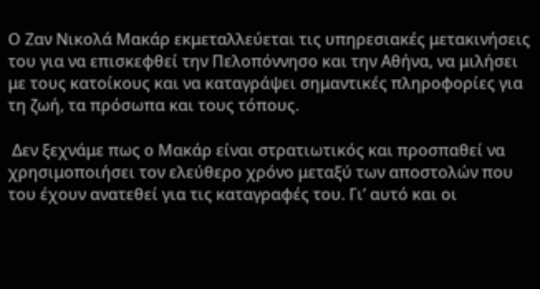Ο Ζαν Νικολά Μακάρ εκμεταλλεύεται τις υπηρεσιακές μετακινήσεις του για να επισκεφθεί την Πελοπόννησο και την Αθήνα, να μιλήσει με τους κατοίκους και να καταγράψει σημαντικές πληροφορίες για τη ζωή, τα πρόσωπα και τους τόπους.

 Δεν ξεχνάμε πως ο Μακάρ είναι στρατιωτικός και προσπαθεί να χρησιμοποιήσει τον ελεύθερο χρόνο μεταξύ των αποστολών που του έχουν ανατεθεί για τις καταγραφές του. Γι’ αυτό και οι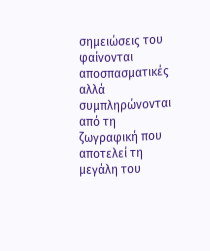σημειώσεις του φαίνονται αποσπασματικές αλλά συμπληρώνονται από τη ζωγραφική που αποτελεί τη μεγάλη του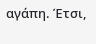αγάπη. Έτσι,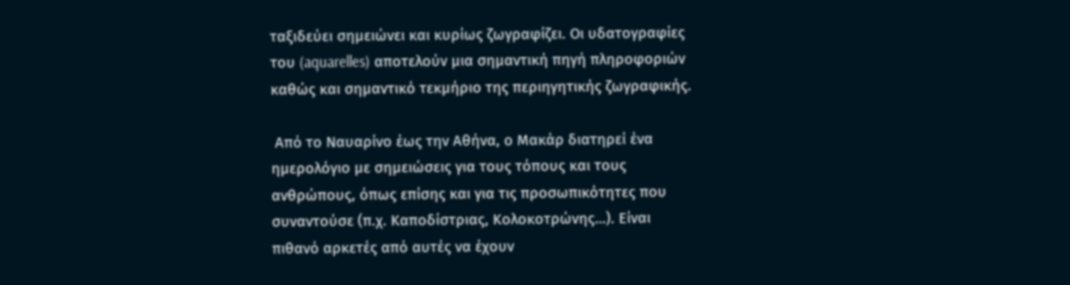ταξιδεύει σημειώνει και κυρίως ζωγραφίζει. Οι υδατογραφίες του (aquarelles) αποτελούν μια σημαντική πηγή πληροφοριών καθώς και σημαντικό τεκμήριο της περιηγητικής ζωγραφικής.

 Από το Ναυαρίνο έως την Αθήνα, ο Μακάρ διατηρεί ένα ημερολόγιο με σημειώσεις για τους τόπους και τους ανθρώπους, όπως επίσης και για τις προσωπικότητες που συναντούσε (π.χ. Καποδίστριας, Κολοκοτρώνης…). Είναι πιθανό αρκετές από αυτές να έχουν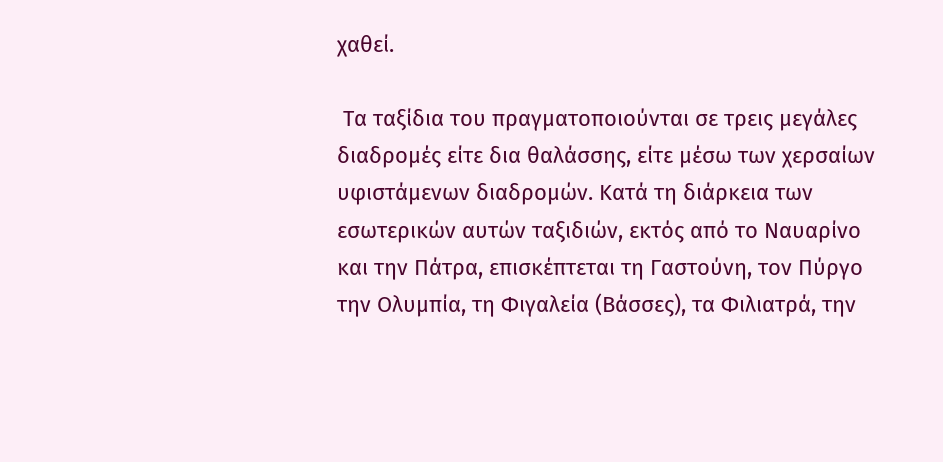χαθεί.

 Τα ταξίδια του πραγματοποιούνται σε τρεις μεγάλες διαδρομές είτε δια θαλάσσης, είτε μέσω των χερσαίων υφιστάμενων διαδρομών. Κατά τη διάρκεια των εσωτερικών αυτών ταξιδιών, εκτός από το Ναυαρίνο και την Πάτρα, επισκέπτεται τη Γαστούνη, τον Πύργο την Ολυμπία, τη Φιγαλεία (Βάσσες), τα Φιλιατρά, την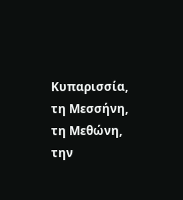Κυπαρισσία, τη Μεσσήνη, τη Μεθώνη, την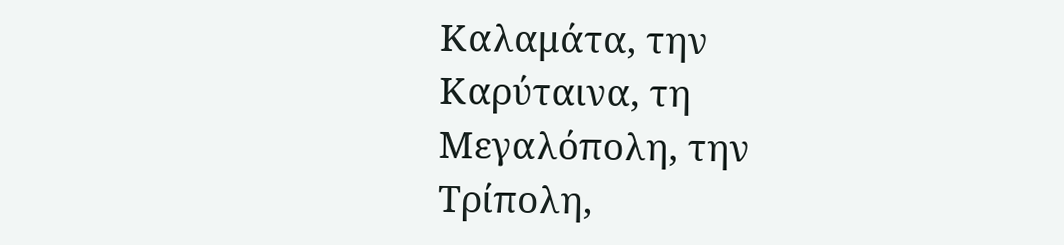Καλαμάτα, την Καρύταινα, τη Μεγαλόπολη, την Τρίπολη,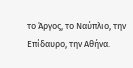το Άργος, το Ναύπλιο, την Επίδαυρο, την Αθήνα.